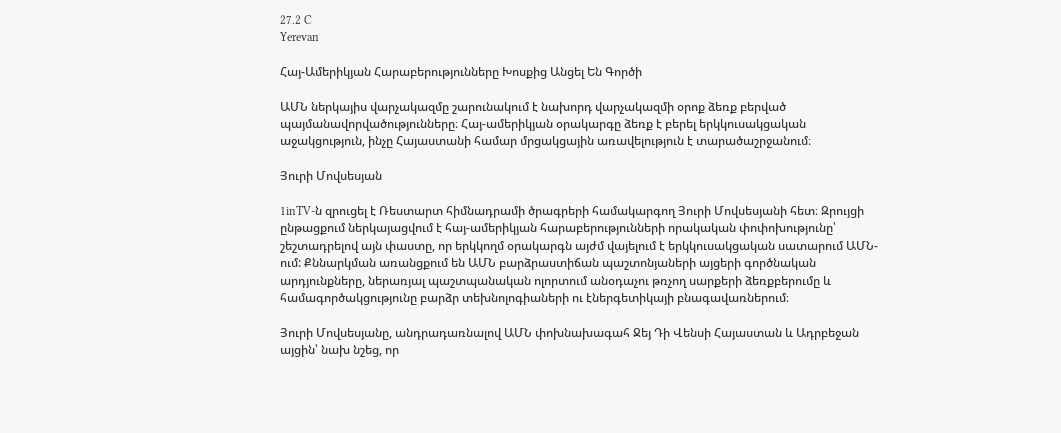27.2 C
Yerevan

Հայ-Ամերիկյան Հարաբերությունները Խոսքից Անցել Են Գործի

ԱՄՆ ներկայիս վարչակազմը շարունակում է նախորդ վարչակազմի օրոք ձեռք բերված պայմանավորվածությունները։ Հայ-ամերիկյան օրակարգը ձեռք է բերել երկկուսակցական աջակցություն, ինչը Հայաստանի համար մրցակցային առավելություն է տարածաշրջանում։

Յուրի Մովսեսյան

1inTV‑ն զրուցել է Ռեստարտ հիմնադրամի ծրագրերի համակարգող Յուրի Մովսեսյանի հետ։ Զրույցի ընթացքում ներկայացվում է հայ-ամերիկյան հարաբերությունների որակական փոփոխությունը՝ շեշտադրելով այն փաստը, որ երկկողմ օրակարգն այժմ վայելում է երկկուսակցական սատարում ԱՄՆ-ում: Քննարկման առանցքում են ԱՄՆ բարձրաստիճան պաշտոնյաների այցերի գործնական արդյունքները, ներառյալ պաշտպանական ոլորտում անօդաչու թռչող սարքերի ձեռքբերումը և համագործակցությունը բարձր տեխնոլոգիաների ու էներգետիկայի բնագավառներում։

Յուրի Մովսեսյանը, անդրադառնալով ԱՄՆ փոխնախագահ Ջեյ Դի Վենսի Հայաստան և Ադրբեջան այցին՝ նախ նշեց, որ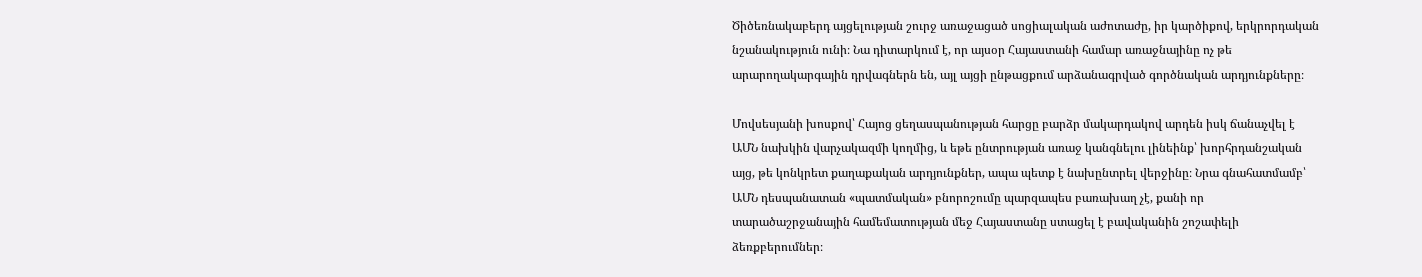Ծիծեռնակաբերդ այցելության շուրջ առաջացած սոցիալական աժոտաժը, իր կարծիքով, երկրորդական նշանակություն ունի։ Նա դիտարկում է, որ այսօր Հայաստանի համար առաջնայինը ոչ թե արարողակարգային դրվագներն են, այլ այցի ընթացքում արձանագրված գործնական արդյունքները։

Մովսեսյանի խոսքով՝ Հայոց ցեղասպանության հարցը բարձր մակարդակով արդեն իսկ ճանաչվել է ԱՄՆ նախկին վարչակազմի կողմից, և եթե ընտրության առաջ կանգնելու լինեինք՝ խորհրդանշական այց, թե կոնկրետ քաղաքական արդյունքներ, ապա պետք է նախընտրել վերջինը։ Նրա գնահատմամբ՝ ԱՄՆ դեսպանատան «պատմական» բնորոշումը պարզապես բառախաղ չէ, քանի որ տարածաշրջանային համեմատության մեջ Հայաստանը ստացել է բավականին շոշափելի ձեռքբերումներ։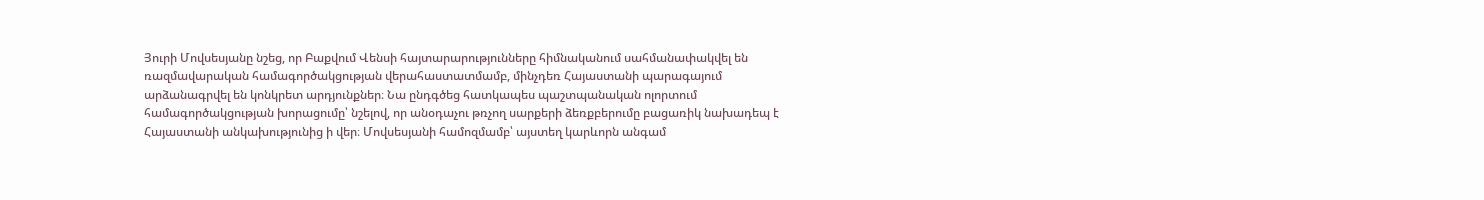Յուրի Մովսեսյանը նշեց, որ Բաքվում Վենսի հայտարարությունները հիմնականում սահմանափակվել են ռազմավարական համագործակցության վերահաստատմամբ, մինչդեռ Հայաստանի պարագայում արձանագրվել են կոնկրետ արդյունքներ։ Նա ընդգծեց հատկապես պաշտպանական ոլորտում համագործակցության խորացումը՝ նշելով, որ անօդաչու թռչող սարքերի ձեռքբերումը բացառիկ նախադեպ է Հայաստանի անկախությունից ի վեր։ Մովսեսյանի համոզմամբ՝ այստեղ կարևորն անգամ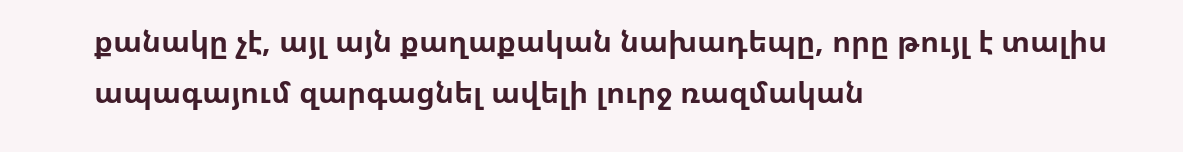քանակը չէ, այլ այն քաղաքական նախադեպը, որը թույլ է տալիս ապագայում զարգացնել ավելի լուրջ ռազմական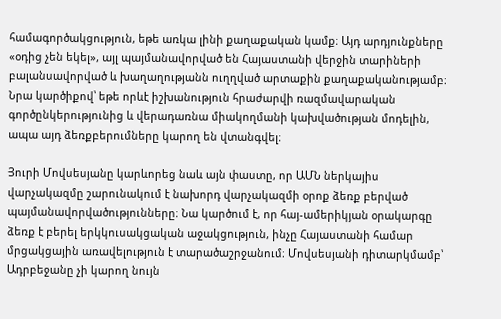համագործակցություն, եթե առկա լինի քաղաքական կամք։ Այդ արդյունքները «օդից չեն եկել», այլ պայմանավորված են Հայաստանի վերջին տարիների բալանսավորված և խաղաղությանն ուղղված արտաքին քաղաքականությամբ։ Նրա կարծիքով՝ եթե որևէ իշխանություն հրաժարվի ռազմավարական գործընկերությունից և վերադառնա միակողմանի կախվածության մոդելին, ապա այդ ձեռքբերումները կարող են վտանգվել։

Յուրի Մովսեսյանը կարևորեց նաև այն փաստը, որ ԱՄՆ ներկայիս վարչակազմը շարունակում է նախորդ վարչակազմի օրոք ձեռք բերված պայմանավորվածությունները։ Նա կարծում է, որ հայ-ամերիկյան օրակարգը ձեռք է բերել երկկուսակցական աջակցություն, ինչը Հայաստանի համար մրցակցային առավելություն է տարածաշրջանում։ Մովսեսյանի դիտարկմամբ՝ Ադրբեջանը չի կարող նույն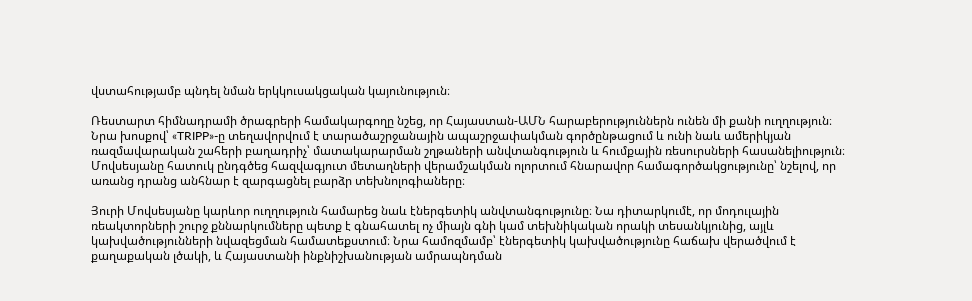վստահությամբ պնդել նման երկկուսակցական կայունություն։

Ռեստարտ հիմնադրամի ծրագրերի համակարգողը նշեց, որ Հայաստան-ԱՄՆ հարաբերություններն ունեն մի քանի ուղղություն։ Նրա խոսքով՝ «TRIPP»-ը տեղավորվում է տարածաշրջանային ապաշրջափակման գործընթացում և ունի նաև ամերիկյան ռազմավարական շահերի բաղադրիչ՝ մատակարարման շղթաների անվտանգություն և հումքային ռեսուրսների հասանելիություն։ Մովսեսյանը հատուկ ընդգծեց հազվագյուտ մետաղների վերամշակման ոլորտում հնարավոր համագործակցությունը՝ նշելով, որ առանց դրանց անհնար է զարգացնել բարձր տեխնոլոգիաները։

Յուրի Մովսեսյանը կարևոր ուղղություն համարեց նաև էներգետիկ անվտանգությունը։ Նա դիտարկումէ, որ մոդուլային ռեակտորների շուրջ քննարկումները պետք է գնահատել ոչ միայն գնի կամ տեխնիկական որակի տեսանկյունից, այլև կախվածությունների նվազեցման համատեքստում։ Նրա համոզմամբ՝ էներգետիկ կախվածությունը հաճախ վերածվում է քաղաքական լծակի, և Հայաստանի ինքնիշխանության ամրապնդման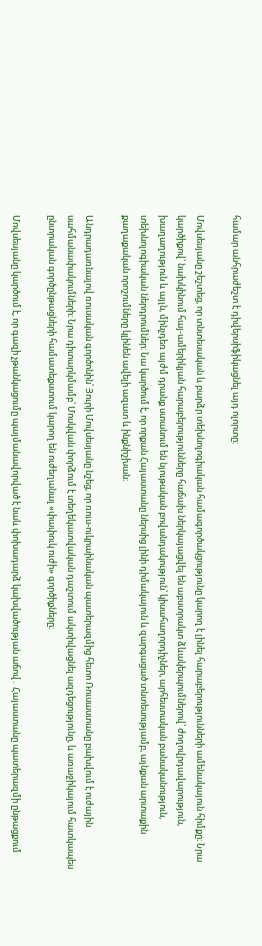համար անհրաժեշտ է դիվերսիֆիկացնել այդ ոլորտը։

Մովսեսյանը շեշտեց, որ տնտեսական և բարձր տեխնոլոգիական համագործակցությունը կարող է լինել հարաբերությունների ամենակայուն հիմքը։ Նրա կարծիքով՝ նախկինում հայ-ամերիկյան հարաբերությունները հաճախ ներկայացվել են աբստրակտ ձևակերպումներով՝ ժողովրդավարություն, խաղաղություն և այլն, մինչդեռ այժմ դրանք ստանում են նյութական բովանդակություն՝ կիսահաղորդիչներ, արհեստական բանականություն, տեխնոլոգիական ներդրումներ։ Նա կարծում է, որ որքան Հայաստանը ներսից լինի դիմակայուն և զարգացած տնտեսությամբ, այնքան արտաքին քաղաքական որոշումները կլինեն ավելի ազատ և ինքնիշխան։

Անդրադառնալով ռուսական գործոնին՝ Յուրի Մովսեսյանը նշեց, որ ռուս-ուկրաինական պատերազմից հետո Ռուսաստանը բախվում է ուժային սահմանափակումների։ Նրա դիտարկմամբ՝ Մոսկվան փորձում է տեղեկատվական դաշտում ակտիվացնել ազդեցությունը, և առաջիկայում հատկապես ընտրական գործընթացների համատեքստում կարող են ուժեղանալ «փափուկ ուժի» գործիքները։

Մովսեսյանը կարծում է, որ գազի չթանկացումը պայմանավորված է նաև փոխադարձ կախվածության աճով․ Հայաստանը պատերազմի ընթացքում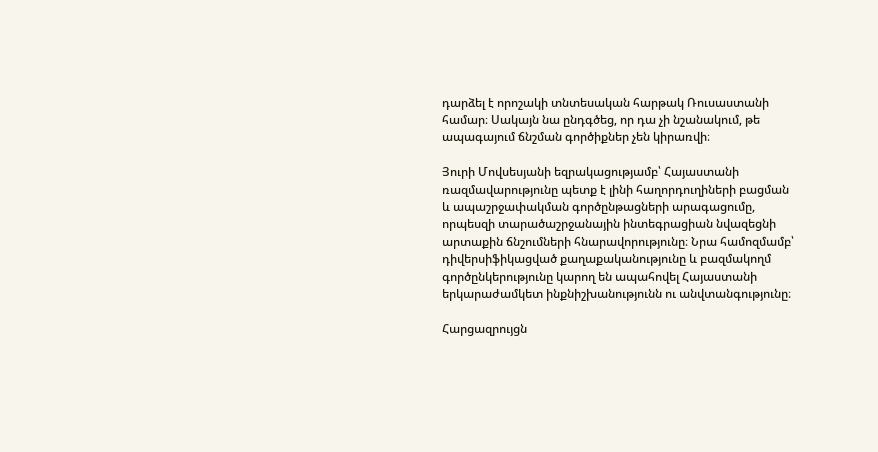դարձել է որոշակի տնտեսական հարթակ Ռուսաստանի համար։ Սակայն նա ընդգծեց, որ դա չի նշանակում, թե ապագայում ճնշման գործիքներ չեն կիրառվի։

Յուրի Մովսեսյանի եզրակացությամբ՝ Հայաստանի ռազմավարությունը պետք է լինի հաղորդուղիների բացման և ապաշրջափակման գործընթացների արագացումը, որպեսզի տարածաշրջանային ինտեգրացիան նվազեցնի արտաքին ճնշումների հնարավորությունը։ Նրա համոզմամբ՝ դիվերսիֆիկացված քաղաքականությունը և բազմակողմ գործընկերությունը կարող են ապահովել Հայաստանի երկարաժամկետ ինքնիշխանությունն ու անվտանգությունը։

Հարցազրույցն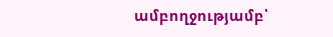ամբողջությամբ՝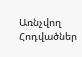Առնչվող Հոդվածներ